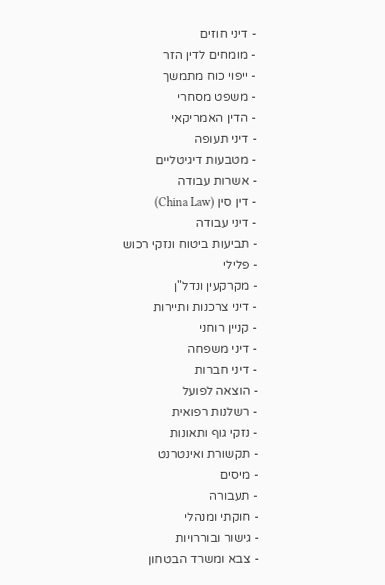- דיני חוזים
- מומחים לדין הזר
- ייפוי כוח מתמשך
- משפט מסחרי
- הדין האמריקאי
- דיני תעופה
- מטבעות דיגיטליים
- אשרות עבודה
- דין סין (China Law)
- דיני עבודה
- תביעות ביטוח ונזקי רכוש
- פלילי
- מקרקעין ונדל"ן
- דיני צרכנות ותיירות
- קניין רוחני
- דיני משפחה
- דיני חברות
- הוצאה לפועל
- רשלנות רפואית
- נזקי גוף ותאונות
- תקשורת ואינטרנט
- מיסים
- תעבורה
- חוקתי ומנהלי
- גישור ובוררויות
- צבא ומשרד הבטחון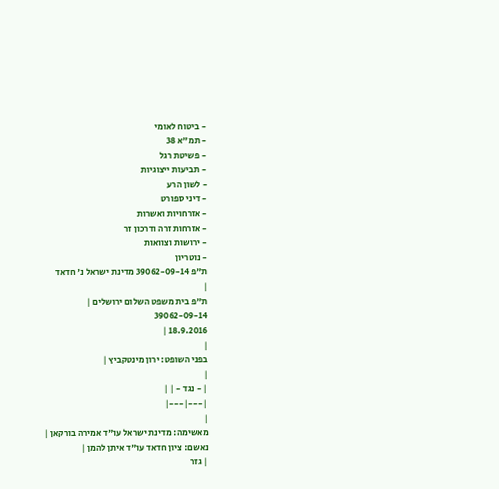- ביטוח לאומי
- תמ"א 38
- פשיטת רגל
- תביעות ייצוגיות
- לשון הרע
- דיני ספורט
- אזרחויות ואשרות
- אזרחות זרה ודרכון זר
- ירושות וצוואות
- נוטריון
ת"פ 39062-09-14 מדינת ישראל נ' חדאד
|
ת"פ בית משפט השלום ירושלים |
39062-09-14
18.9.2016 |
|
בפני השופט: ירון מינטקביץ |
|
| - נגד - | |
|---|---|
|
מאשימה: מדינת ישראל עו"ד אמירה בורקאן |
נאשם: ציון חדאד עו"ד איתן להמן |
| גזר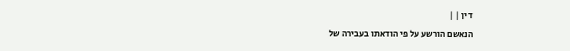דין | |
הנאשם הורשע על פי הודאתו בעבירה של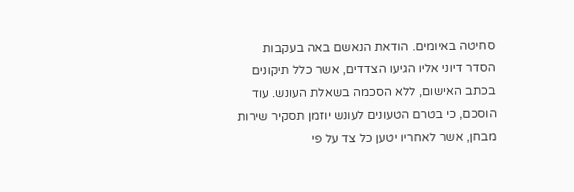סחיטה באיומים. הודאת הנאשם באה בעקבות הסדר דיוני אליו הגיעו הצדדים, אשר כלל תיקונים בכתב האישום, ללא הסכמה בשאלת העונש. עוד הוסכם, כי בטרם הטעונים לעונש יוזמן תסקיר שירות מבחן, אשר לאחריו יטען כל צד על פי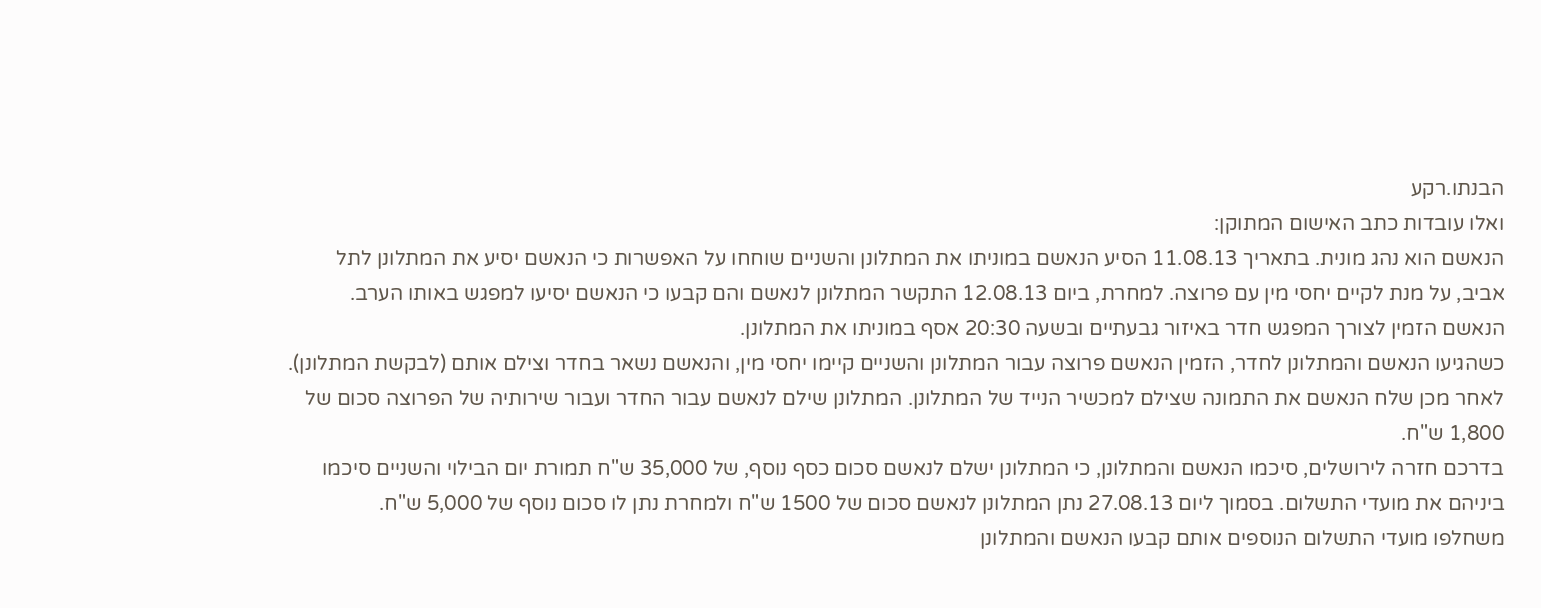הבנתו.רקע
ואלו עובדות כתב האישום המתוקן:
הנאשם הוא נהג מונית. בתאריך 11.08.13 הסיע הנאשם במוניתו את המתלונן והשניים שוחחו על האפשרות כי הנאשם יסיע את המתלונן לתל אביב, על מנת לקיים יחסי מין עם פרוצה. למחרת, ביום 12.08.13 התקשר המתלונן לנאשם והם קבעו כי הנאשם יסיעו למפגש באותו הערב. הנאשם הזמין לצורך המפגש חדר באיזור גבעתיים ובשעה 20:30 אסף במוניתו את המתלונן.
כשהגיעו הנאשם והמתלונן לחדר, הזמין הנאשם פרוצה עבור המתלונן והשניים קיימו יחסי מין, והנאשם נשאר בחדר וצילם אותם (לבקשת המתלונן). לאחר מכן שלח הנאשם את התמונה שצילם למכשיר הנייד של המתלונן. המתלונן שילם לנאשם עבור החדר ועבור שירותיה של הפרוצה סכום של 1,800 ש"ח.
בדרכם חזרה לירושלים, סיכמו הנאשם והמתלונן, כי המתלונן ישלם לנאשם סכום כסף נוסף, של 35,000 ש"ח תמורת יום הבילוי והשניים סיכמו ביניהם את מועדי התשלום. בסמוך ליום 27.08.13 נתן המתלונן לנאשם סכום של 1500 ש"ח ולמחרת נתן לו סכום נוסף של 5,000 ש"ח.
משחלפו מועדי התשלום הנוספים אותם קבעו הנאשם והמתלונן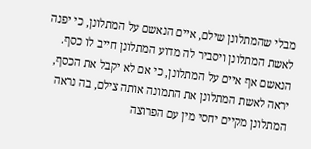מבלי שהמתלונן שילם, איים הנאשם על המתלונן, כי יפנה לאשת המתלונן ויסביר לה מדוע המתלונן חייב לו כסף. הנאשם אף איים על המתלונן, כי אם לא יקבל את הכסף, יראה לאשת המתלונן את התמונה אותה צילם, בה נראה המתלונן מקיים יחסי מין עם הפרוצה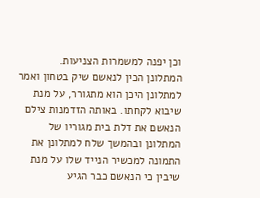וכן יפנה למשמרות הצניעות.
המתלונן הכין לנאשם שיק בטחון ואמר למתלונן היכן הוא מתגורר, על מנת שיבוא לקחתו. באותה הזדמנות צילם הנאשם את דלת בית מגוריו של המתלונן ובהמשך שלח למתלונן את התמונה למכשיר הנייד שלו על מנת שיבין כי הנאשם כבר הגיע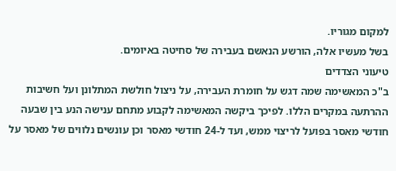למקום מגוריו.
בשל מעשיו אלה, הורשע הנאשם בעבירה של סחיטה באיומים.
טיעוני הצדדים
ב"כ המאשימה שמה דגש על חומרת העבירה, על ניצול חולשת המתלונן ועל חשיבות ההרתעה במקרים הללו. לפיכך ביקשה המאשימה לקבוע מתחם ענישה הנע בין שבעה חודשי מאסר בפועל לריצוי ממש, ועד ל-24 חודשי מאסר וכן עונשים נלווים של מאסר על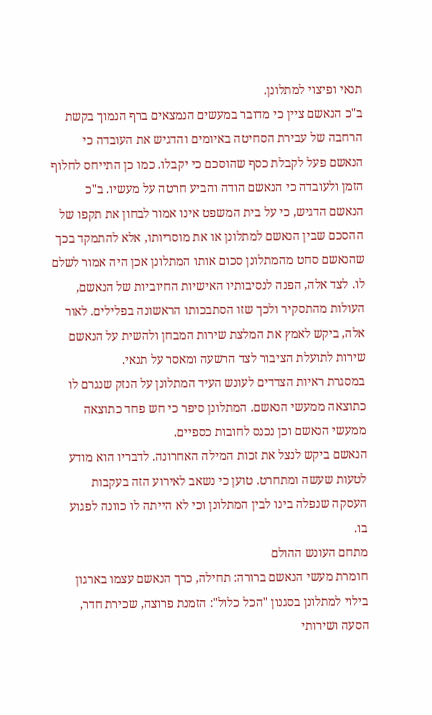תנאי ופיצוי למתלונן.
ב"כ הנאשם ציין כי מדובר במעשים הנמצאים ברף הנמוך בקשת הרחבה של עבירת הסחיטה באיומים והדגיש את העובדה כי הנאשם פעל לקבלת כסף שהוסכם כי יקבלו. כמו כן התייחס לחלוף הזמן ולעובדה כי הנאשם הודה והביע חרטה על מעשיו. ב"כ הנאשם הדגיש, כי על בית המשפט אינו אמור לבחון את תקפו של ההסכם שבין הנאשם למתלונן או את מוסריותו, אלא להתמקד בכך שהנאשם סחט מהמתלונן סכום אותו המתלונן אכן היה אמור לשלם לו. לצד אלה, הפנה לנסיבותיו האישיות החיוביות של הנאשם, העולות מהתסקיר ולכך שזו הסתבכותו הראשונה בפלילים. לאור אלה, ביקש לאמץ את המלצת שירות המבחן ולהשית על הנאשם שירות לתועלת הציבור לצד הרשעה ומאסר על תנאי.
במסגרת ראיות הצדדים לעונש העיד המתלונן על הנזק שנגרם לו כתוצאה ממעשי הנאשם. המתלונן סיפר כי חש פחד כתוצאה ממעשי הנאשם וכן נכנס לחובות כספיים.
הנאשם ביקש לנצל את זכות המילה האחרונה. לדבריו הוא מודע לטעות שעשה ומתחרט. טוען כי נשאב לאירוע הזה בעקבות העסקה שנפלה בינו לבין המתלונן וכי לא הייתה לו כוונה לפגוע בו.
מתחם העונש ההולם
חומרת מעשי הנאשם ברורה: תחילה, כרך הנאשם עצמו בארגון בילוי למתלונן בסגנון "הכל כלול": הזמנת פרוצה, שכירת חדר, הסעה ושירותי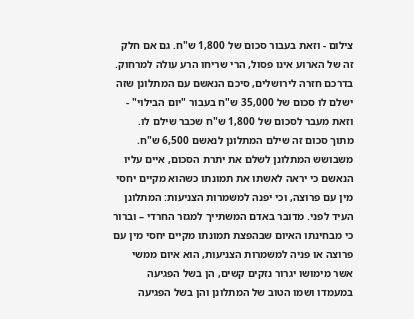צילום - וזאת בעבור סכום של 1,800 ש"ח. גם אם חלק זה של הארוע אינו פסול, הרי שריחו הרע עולה למרחוק. בדרכם חזרה לירושלים, סיכם הנאשם עם המתלונן שזה ישלם לו סכום של 35,000 ש"ח בעבור "יום הבילוי" - וזאת מעבר לסכום של 1,800 ש"ח שכבר שילם לו. מתוך סכום זה שילם המתלונן לנאשם 6,500 ש"ח.
משבושש המתלונן לשלם את יתרת הסכום, איים עליו הנאשם כי יראה לאשתו את תמונתו כשהוא מקיים יחסי מין עם פרוצה, וכי יפנה למשמרות הצניעות: המתלונן העיד לפני. מדובר באדם המשתייך למגזר החרדי – וברור כי מבחינתו האיום שבהפצת תמונתו מקיים יחסי מין עם פרוצה או פניה למשמרות הצניעות, הוא איום ממשי אשר מימושו יגרור נזקים קשים, הן בשל הפגיעה במעמדו ושמו הטוב של המתלונן והן בשל הפגיעה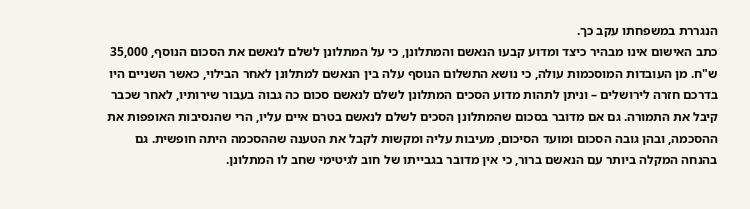הנגררת במשפחתו עקב כך.
כתב האישום אינו מבהיר כיצד ומדוע קבעו הנאשם והמתלונן, כי על המתלונן לשלם לנאשם את הסכום הנוסף, 35,000 ש"ח. מן העובדות המוסכמות עולה, כי נושא התשלום הנוסף עלה בין הנאשם למתלונן לאחר הבילוי, כאשר השניים היו בדרכם חזרה לירושלים – וניתן לתהות מדוע הסכים המתלונן לשלם לנאשם סכום כה גבוה בעבור שירותיו, לאחר שכבר קיבל את התמורה. גם אם מדובר בסכום שהמתלונן הסכים לשלם לנאשם בטרם איים עליו, הרי שהנסיבות האופפות את ההסכמה, ובהן גובה הסכום ומועד הסיכום, מעיבות עליה ומקשות לקבל את הטענה שההסכמה היתה חופשית. גם בהנחה המקלה ביותר עם הנאשם ברור, כי אין מדובר בגבייתו של חוב לגיטימי שחב לו המתלונן.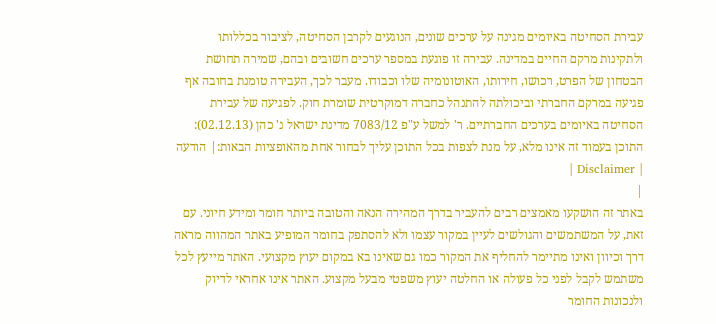עבירת הסחיטה באיומים מגינה על ערכים שונים, הנוגעים לקרבן הסחיטה, לציבור בכללותו ולתקינות מרקם החיים במדינה. עבירה זו פוגעת במספר ערכים חשובים ובהם, שמירה תחושת הבטחון של הפרט, רכושו, חירותו, האוטונומיה שלו וכבודו. מעבר לכך, העבירה טומנת בחובה אף פגיעה במרקם החברתי וביכולתה להתנהל כחברה דמוקרטית שומרת חוק. לפגיעה של עבירת הסחיטה באיומים בערכים החברתיים. ר' למשל ע"פ 7083/12 מדינת ישראל נ' כהן (02.12.13):
התוכן בעמוד זה אינו מלא, על מנת לצפות בכל התוכן עליך לבחור אחת מהאופציות הבאות:| הודעה | Disclaimer |
|
באתר זה הושקעו מאמצים רבים להעביר בדרך המהירה הנאה והטובה ביותר חומר ומידע חיוני. עם זאת, על המשתמשים והגולשים לעיין במקור עצמו ולא להסתפק בחומר המופיע באתר המהווה מראה דרך וכיוון ואינו מתיימר להחליף את המקור כמו גם שאינו בא במקום יעוץ מקצועי. האתר מייעץ לכל משתמש לקבל לפני כל פעולה או החלטה יעוץ משפטי מבעל מקצוע. האתר אינו אחראי לדיוק ולנכונות החומר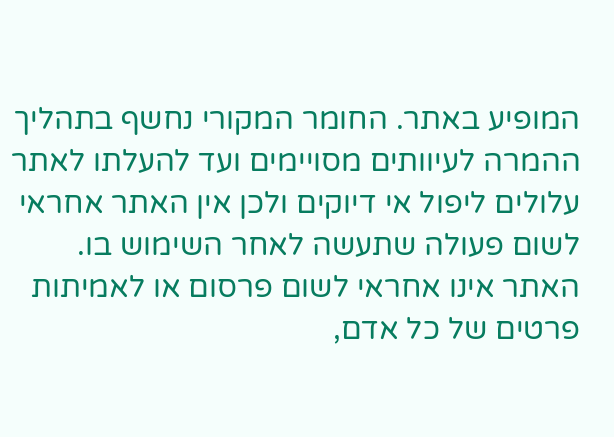המופיע באתר. החומר המקורי נחשף בתהליך ההמרה לעיוותים מסויימים ועד להעלתו לאתר עלולים ליפול אי דיוקים ולכן אין האתר אחראי לשום פעולה שתעשה לאחר השימוש בו. האתר אינו אחראי לשום פרסום או לאמיתות פרטים של כל אדם,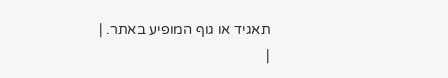תאגיד או גוף המופיע באתר. |
|